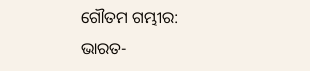ଗୌତମ ଗମ୍ଭୀର: ଭାରତ-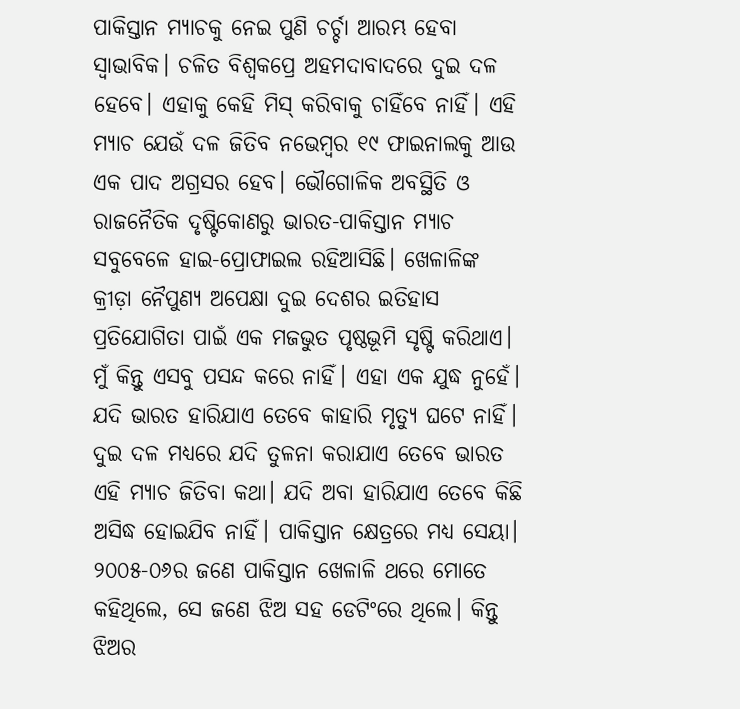ପାକିସ୍ତାନ ମ୍ୟାଚକୁ ନେଇ ପୁଣି ଚର୍ଚ୍ଚା ଆରମ୍ଭ ହେବା ସ୍ବାଭାବିକ। ଚଳିତ ବିଶ୍ୱକପ୍ରେ ଅହମଦାବାଦରେ ଦୁଇ ଦଳ ହେବେ। ଏହାକୁ କେହି ମିସ୍ କରିବାକୁ ଚାହିଁବେ ନାହିଁ। ଏହି ମ୍ୟାଚ ଯେଉଁ ଦଳ ଜିତିବ ନଭେମ୍ବର ୧୯ ଫାଇନାଲକୁ ଆଉ ଏକ ପାଦ ଅଗ୍ରସର ହେବ। ଭୌଗୋଳିକ ଅବସ୍ଥିତି ଓ ରାଜନୈତିକ ଦୃଷ୍ଟିକୋଣରୁ ଭାରତ-ପାକିସ୍ତାନ ମ୍ୟାଚ ସବୁବେଳେ ହାଇ-ପ୍ରୋଫାଇଲ ରହିଆସିଛି। ଖେଳାଳିଙ୍କ କ୍ରୀଡ଼ା ନୈପୁଣ୍ୟ ଅପେକ୍ଷା ଦୁଇ ଦେଶର ଇତିହାସ ପ୍ରତିଯୋଗିତା ପାଇଁ ଏକ ମଜଭୁତ ପୃଷ୍ଠଭୂମି ସୃଷ୍ଟି କରିଥାଏ। ମୁଁ କିନ୍ତୁ ଏସବୁ ପସନ୍ଦ କରେ ନାହିଁ। ଏହା ଏକ ଯୁଦ୍ଧ ନୁହେଁ। ଯଦି ଭାରତ ହାରିଯାଏ ତେବେ କାହାରି ମୃତ୍ୟୁ ଘଟେ ନାହିଁ। ଦୁଇ ଦଳ ମଧ୍ୟରେ ଯଦି ତୁଳନା କରାଯାଏ ତେବେ ଭାରତ ଏହି ମ୍ୟାଚ ଜିତିବା କଥା। ଯଦି ଅବା ହାରିଯାଏ ତେବେ କିଛି ଅସିଦ୍ଧ ହୋଇଯିବ ନାହିଁ। ପାକିସ୍ତାନ କ୍ଷେତ୍ରରେ ମଧ୍ୟ ସେୟା। ୨୦୦୫-୦୬ର ଜଣେ ପାକିସ୍ତାନ ଖେଳାଳି ଥରେ ମୋତେ କହିଥିଲେ, ସେ ଜଣେ ଝିଅ ସହ ଡେଟିଂରେ ଥିଲେ। କିନ୍ତୁ ଝିଅର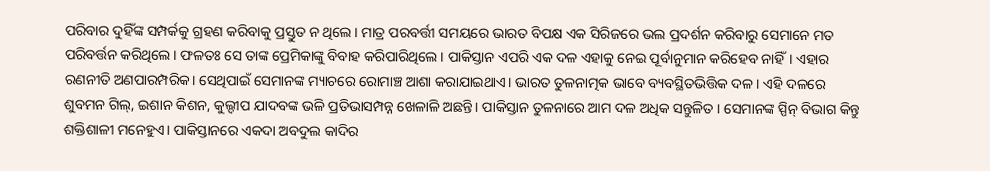ପରିବାର ଦୁହିଁଙ୍କ ସମ୍ପର୍କକୁ ଗ୍ରହଣ କରିବାକୁ ପ୍ରସ୍ତୁତ ନ ଥିଲେ। ମାତ୍ର ପରବର୍ତ୍ତୀ ସମୟରେ ଭାରତ ବିପକ୍ଷ ଏକ ସିରିଜରେ ଭଲ ପ୍ରଦର୍ଶନ କରିବାରୁ ସେମାନେ ମତ ପରିବର୍ତ୍ତନ କରିଥିଲେ। ଫଳତଃ ସେ ତାଙ୍କ ପ୍ରେମିକାଙ୍କୁ ବିବାହ କରିପାରିଥିଲେ। ପାକିସ୍ତାନ ଏପରି ଏକ ଦଳ ଏହାକୁ ନେଇ ପୂର୍ବାନୁମାନ କରିହେବ ନାହିଁ। ଏହାର ରଣନୀତି ଅଣପାରମ୍ପରିକ। ସେଥିପାଇଁ ସେମାନଙ୍କ ମ୍ୟାଚରେ ରୋମାଞ୍ଚ ଆଶା କରାଯାଇଥାଏ। ଭାରତ ତୁଳନାତ୍ମକ ଭାବେ ବ୍ୟବସ୍ଥିତଭିତ୍ତିକ ଦଳ। ଏହି ଦଳରେ ଶୁବମନ ଗିଲ୍, ଇଶାନ କିଶନ, କୁଲ୍ଦୀପ ଯାଦବଙ୍କ ଭଳି ପ୍ରତିଭାସମ୍ପନ୍ନ ଖେଳାଳି ଅଛନ୍ତି। ପାକିସ୍ତାନ ତୁଳନାରେ ଆମ ଦଳ ଅଧିକ ସନ୍ତୁଳିତ । ସେମାନଙ୍କ ସ୍ପିନ୍ ବିଭାଗ କିନ୍ତୁ ଶକ୍ତିଶାଳୀ ମନେହୁଏ। ପାକିସ୍ତାନରେ ଏକଦା ଅବଦୁଲ କାଦିର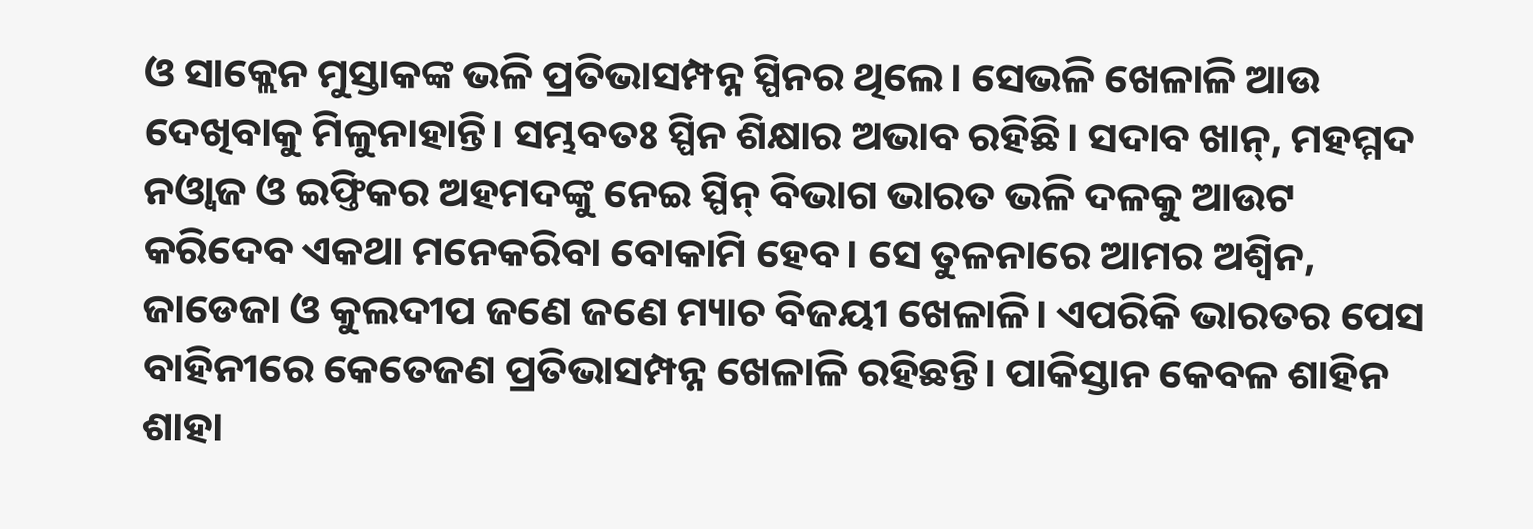ଓ ସାକ୍ଲେନ ମୁସ୍ତାକଙ୍କ ଭଳି ପ୍ରତିଭାସମ୍ପନ୍ନ ସ୍ପିନର ଥିଲେ। ସେଭଳି ଖେଳାଳି ଆଉ ଦେଖିବାକୁ ମିଳୁନାହାନ୍ତି। ସମ୍ଭବତଃ ସ୍ପିନ ଶିକ୍ଷାର ଅଭାବ ରହିଛି। ସଦାବ ଖାନ୍, ମହମ୍ମଦ ନଓ୍ବାଜ ଓ ଇଫ୍ତିକର ଅହମଦଙ୍କୁ ନେଇ ସ୍ପିନ୍ ବିଭାଗ ଭାରତ ଭଳି ଦଳକୁ ଆଉଟ କରିଦେବ ଏକଥା ମନେକରିବା ବୋକାମି ହେବ। ସେ ତୁଳନାରେ ଆମର ଅଶ୍ୱିନ, ଜାଡେଜା ଓ କୁଲଦୀପ ଜଣେ ଜଣେ ମ୍ୟାଚ ବିଜୟୀ ଖେଳାଳି। ଏପରିକି ଭାରତର ପେସ ବାହିନୀରେ କେତେଜଣ ପ୍ରତିଭାସମ୍ପନ୍ନ ଖେଳାଳି ରହିଛନ୍ତି। ପାକିସ୍ତାନ କେବଳ ଶାହିନ ଶାହା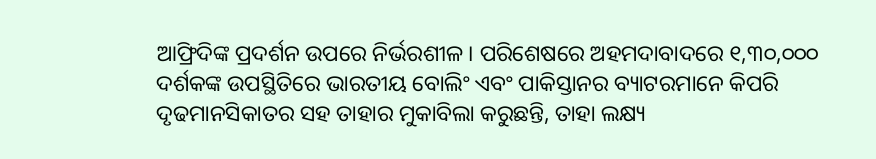ଆଫ୍ରିଦିଙ୍କ ପ୍ରଦର୍ଶନ ଉପରେ ନିର୍ଭରଶୀଳ। ପରିଶେଷରେ ଅହମଦାବାଦରେ ୧,୩୦,୦୦୦ ଦର୍ଶକଙ୍କ ଉପସ୍ଥିତିରେ ଭାରତୀୟ ବୋଲିଂ ଏବଂ ପାକିସ୍ତାନର ବ୍ୟାଟରମାନେ କିପରି ଦୃଢମାନସିକାତର ସହ ତାହାର ମୁକାବିଲା କରୁଛନ୍ତି, ତାହା ଲକ୍ଷ୍ୟ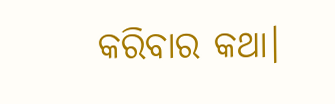କରିବାର କଥା।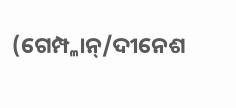(ଗେମ୍ପ୍ଳାନ୍/ଦୀନେଶ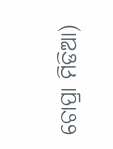ଚୋପ୍ରା ମିଡିଆ)